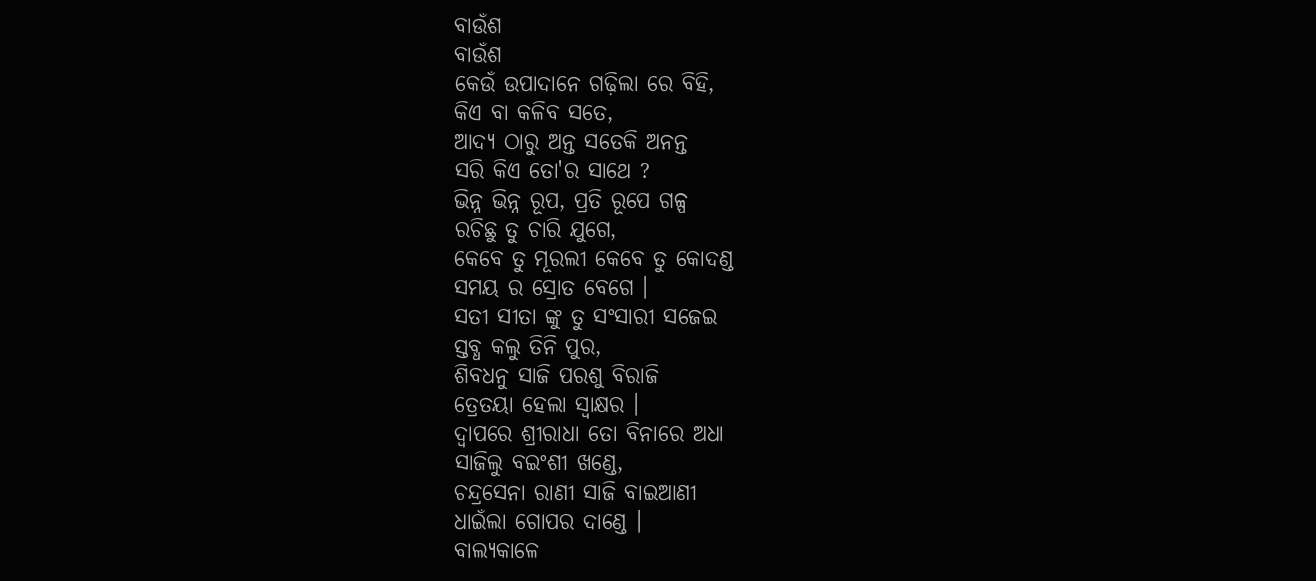ବାଉଁଶ
ବାଉଁଶ
କେଉଁ ଉପାଦାନେ ଗଢ଼ିଲା ରେ ବିହି,
କିଏ ବା କଳିବ ସତେ,
ଆଦ୍ୟ ଠାରୁ ଅନ୍ତ ସତେକି ଅନନ୍ତ
ସରି କିଏ ତୋ'ର ସାଥେ ?
ଭିନ୍ନ ଭିନ୍ନ ରୂପ, ପ୍ରତି ରୂପେ ଗଳ୍ପ
ରଚିଛୁ ତୁ ଚାରି ଯୁଗେ,
କେବେ ତୁ ମୂରଲୀ କେବେ ତୁ କୋଦଣ୍ଡ
ସମୟ ର ସ୍ରୋତ ବେଗେ ।
ସତୀ ସୀତା ଙ୍କୁ ତୁ ସଂସାରୀ ସଜେଇ
ସ୍ତବ୍ଧ କଲୁ ତିନି ପୁର,
ଶିବଧନୁ ସାଜି ପରଶୁ ବିରାଜି
ତ୍ରେତୟା ହେଲା ସ୍ୱାକ୍ଷର ।
ଦ୍ୱାପରେ ଶ୍ରୀରାଧା ତୋ ବିନାରେ ଅଧା
ସାଜିଲୁ ବଇଂଶୀ ଖଣ୍ଡେ,
ଚନ୍ଦ୍ରସେନା ରାଣୀ ସାଜି ବାଇଆଣୀ
ଧାଇଁଲା ଗୋପର ଦାଣ୍ଡେ ।
ବାଲ୍ୟକାଳେ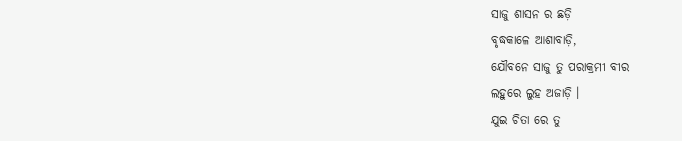ସାଜୁ ଶାସନ ର ଛଡ଼ି
ବୃଦ୍ଧକାଳେ ଆଶାବାଡ଼ି,
ଯୌବନେ ସାଜୁ ତୁ ପରାକ୍ରମୀ ବୀର
ଲହୁରେ ଲୁହ ଅଜାଡ଼ି ।
ଯୁଇ ଚିତା ରେ ତୁ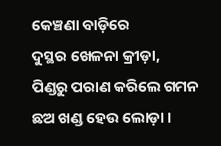କେଞ୍ଚଣା ବାଡ଼ିରେ
ଦୁସ୍ଥର ଖେଳନା କ୍ରୀଡ଼ା,
ପିଣ୍ଡରୁ ପରାଣ କରିଲେ ଗମନ
ଛଅ ଖଣ୍ଡ ହେଉ ଲୋଡ଼ା ।